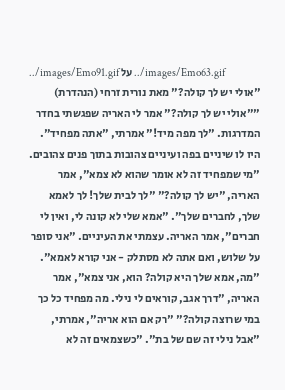../images/Emo91.gif על ../images/Emo63.gif
"אולי יש לך קולה?" מאת נורית זרחי (הנהדרת) ""אולי יש לך קולה?" אמר לי האריה שפגשתי בחדר המדרגות. "לך מפה מיד!" אמרתי, "אתה מפחיד". היו לו שיניים בפה ועיניים צהובות בתוך פנים צהובים. "מי שמפחיד זה לא אומר שהוא לא צמא", אמר האריה, "יש לך קולה?" "לך לבית שלך! לך לאמא שלך, לחברים שלך". "אמא שלי לא קונה לי, ואין לי חברים", אמר האריה. עצמתי את העיניים. "אני סופר על שלוש, ואם אתה לא מסתלק - אני קורא לאמא". "מה, אמא שלך היא קולה? הוא, אני צמא", אמר האריה, "דרך אגב, קוראים לי נילי. מה מפחיד כל כך במי שרוצה קולה?" "רק אם הוא אריה", אמרתי, "אבל נילי זה שם של בת". "כשצמאים זה לא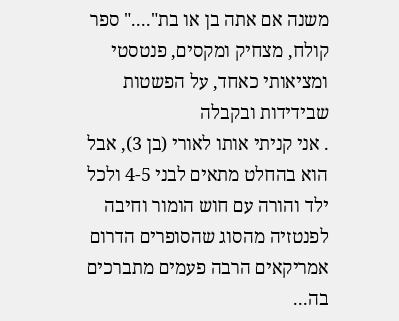משנה אם אתה בן או בת"...." ספר קולח, מצחיק ומקסים, פנטסטי ומציאותי כאחד, על הפשטות שבידידות ובקבלה
. אני קניתי אותו לאורי (בן 3), אבל הוא בהחלט מתאים לבני 4-5 ולכל ילד והורה עם חוש הומור וחיבה לפנטזיה מהסוג שהסופרים הדרום אמריקאים הרבה פעמים מתברכים בה...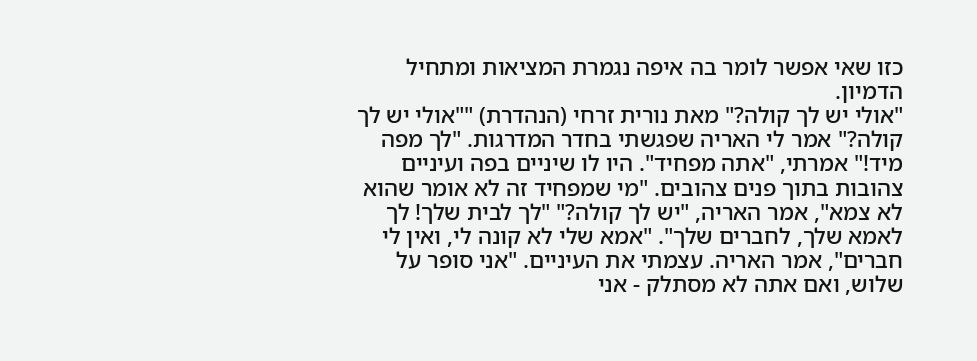כזו שאי אפשר לומר בה איפה נגמרת המציאות ומתחיל הדמיון.
"אולי יש לך קולה?" מאת נורית זרחי (הנהדרת) ""אולי יש לך קולה?" אמר לי האריה שפגשתי בחדר המדרגות. "לך מפה מיד!" אמרתי, "אתה מפחיד". היו לו שיניים בפה ועיניים צהובות בתוך פנים צהובים. "מי שמפחיד זה לא אומר שהוא לא צמא", אמר האריה, "יש לך קולה?" "לך לבית שלך! לך לאמא שלך, לחברים שלך". "אמא שלי לא קונה לי, ואין לי חברים", אמר האריה. עצמתי את העיניים. "אני סופר על שלוש, ואם אתה לא מסתלק - אני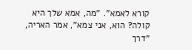קורא לאמא". "מה, אמא שלך היא קולה? הוא, אני צמא", אמר האריה, "דרך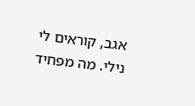אגב, קוראים לי נילי. מה מפחיד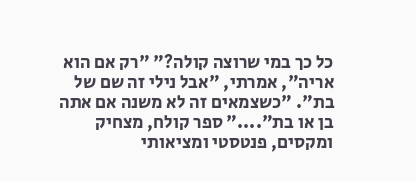כל כך במי שרוצה קולה?" "רק אם הוא אריה", אמרתי, "אבל נילי זה שם של בת". "כשצמאים זה לא משנה אם אתה בן או בת"...." ספר קולח, מצחיק ומקסים, פנטסטי ומציאותי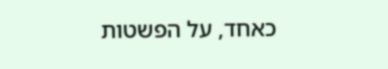כאחד, על הפשטות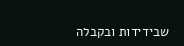שבידידות ובקבלה